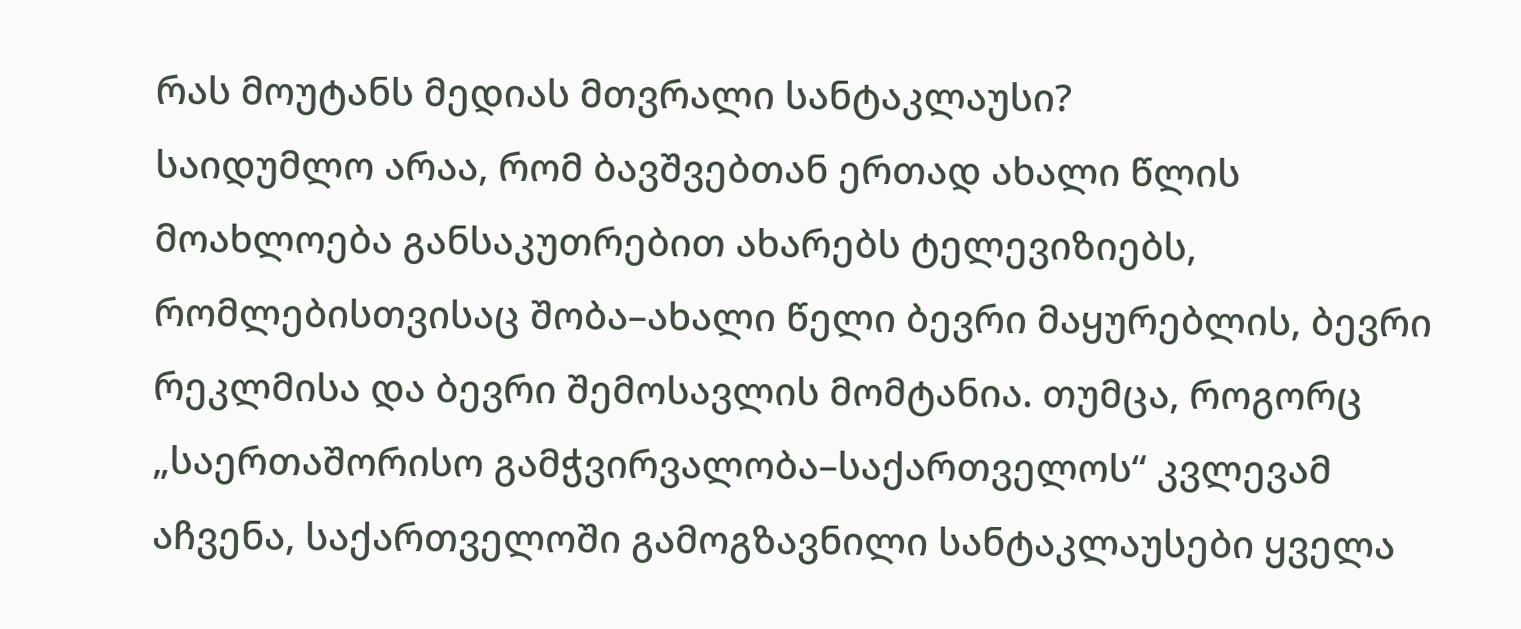რას მოუტანს მედიას მთვრალი სანტაკლაუსი?
საიდუმლო არაა, რომ ბავშვებთან ერთად ახალი წლის მოახლოება განსაკუთრებით ახარებს ტელევიზიებს, რომლებისთვისაც შობა–ახალი წელი ბევრი მაყურებლის, ბევრი რეკლმისა და ბევრი შემოსავლის მომტანია. თუმცა, როგორც „საერთაშორისო გამჭვირვალობა–საქართველოს“ კვლევამ აჩვენა, საქართველოში გამოგზავნილი სანტაკლაუსები ყველა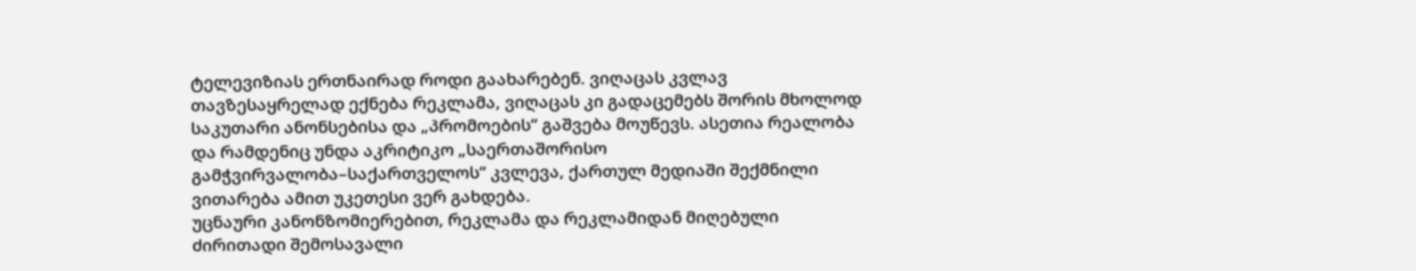ტელევიზიას ერთნაირად როდი გაახარებენ. ვიღაცას კვლავ თავზესაყრელად ექნება რეკლამა, ვიღაცას კი გადაცემებს შორის მხოლოდ საკუთარი ანონსებისა და „პრომოების“ გაშვება მოუწევს. ასეთია რეალობა და რამდენიც უნდა აკრიტიკო „საერთაშორისო გამჭვირვალობა–საქართველოს“ კვლევა, ქართულ მედიაში შექმნილი ვითარება ამით უკეთესი ვერ გახდება.
უცნაური კანონზომიერებით, რეკლამა და რეკლამიდან მიღებული ძირითადი შემოსავალი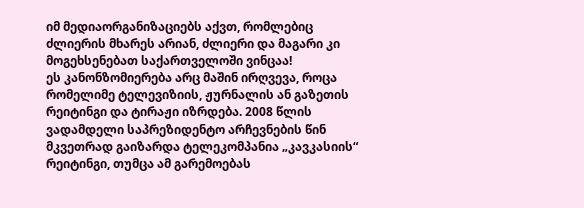იმ მედიაორგანიზაციებს აქვთ, რომლებიც ძლიერის მხარეს არიან, ძლიერი და მაგარი კი მოგეხსენებათ საქართველოში ვინცაა!
ეს კანონზომიერება არც მაშინ ირღვევა, როცა რომელიმე ტელევიზიის, ჟურნალის ან გაზეთის რეიტინგი და ტირაჟი იზრდება. 2008 წლის ვადამდელი საპრეზიდენტო არჩევნების წინ მკვეთრად გაიზარდა ტელეკომპანია „კავკასიის“ რეიტინგი, თუმცა ამ გარემოებას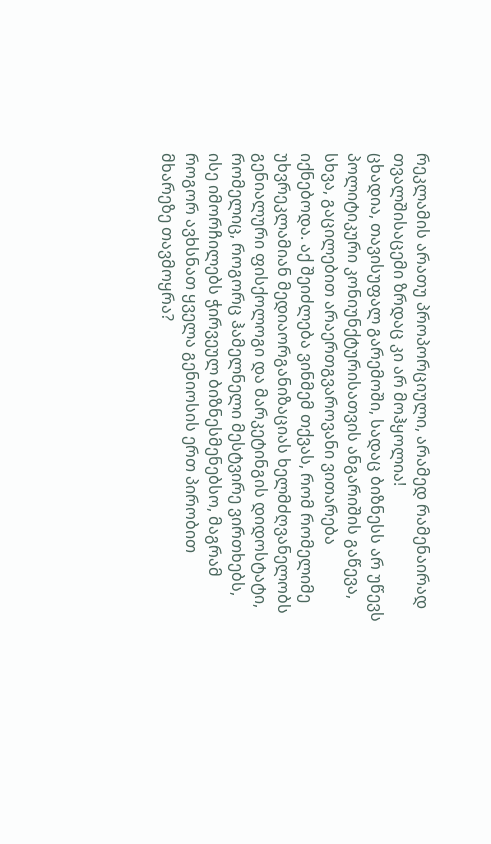რეკლამის არათუ პროპორციული, არამედ რამენაირად თვალშისაცემი ზრდაც კი არ მოჰყოლია!
ცხადია, თავისუფალ გარემოში, სადაც ბიზნესს არ უწევს პოლიტიკური კონიუნქტურისათვის ანგარიშის გაწევა, სხვა, გაცილებით არაერთგვაროვანი ვითარება იქნებოდა. აქ შეიძლება ვინმემ თქვას, რომ რომელიმე უხვრეკლამიან მედიაორგანიზაციას ხელმძღვანელობს გენიალური ფისქოლოგი და მარკეტინგის დიდოსტატი, რომელიც, როგორც ჰამელნელი მესტვირე ვირთხებს, ისე იმორჩილებს ჭირვეულ ბიზნესმენებსო, მაგრამ როგორ ავხსნათ ყველა გენიოსის ერთ პირობით მხარეზე თავმოყრა?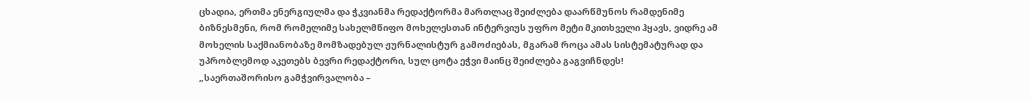ცხადია, ერთმა ენერგიულმა და ჭკვიანმა რედაქტორმა მართლაც შეიძლება დაარწმუნოს რამდენიმე ბიზნესმენი, რომ რომელიმე სახელმწიფო მოხელესთან ინტერვიუს უფრო მეტი მკითხველი ჰყავს, ვიდრე ამ მოხელის საქმიანობაზე მომზადებულ ჟურნალისტურ გამოძიებას, მგარამ როცა ამას სისტემატურად და უპრობლემოდ აკეთებს ბევრი რედაქტორი, სულ ცოტა ეჭვი მაინც შეიძლება გაგვიჩნდეს!
„საერთაშორისო გამჭვირვალობა –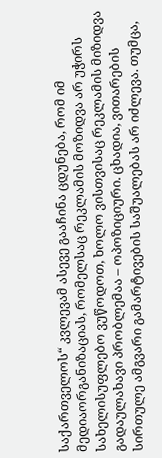საქართველოს“ კვლევამ ასევე გააჩინა ცდუნება, რომ იმ მედიაორგანიზაციას, რომელსაც რეკლამის მოზიდვა არ უჭირს სახელისუფლებო ვუწოდოთ, ხოლო ვისთვისაც რეკლამის მიზიდვა გადაულახავი პრობლემაა – ოპოზიციური. ცხადია, ვითარების სირთულე ამგვარი გამარტივების საშუალებას არ იძლევა. თუმცა,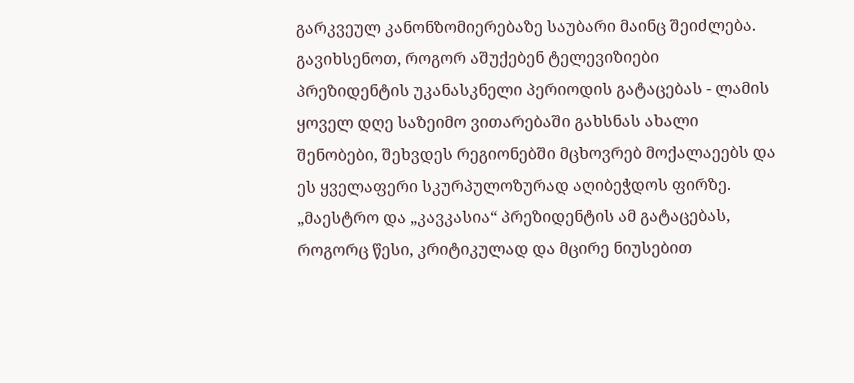გარკვეულ კანონზომიერებაზე საუბარი მაინც შეიძლება. გავიხსენოთ, როგორ აშუქებენ ტელევიზიები პრეზიდენტის უკანასკნელი პერიოდის გატაცებას - ლამის ყოველ დღე საზეიმო ვითარებაში გახსნას ახალი შენობები, შეხვდეს რეგიონებში მცხოვრებ მოქალაეებს და ეს ყველაფერი სკურპულოზურად აღიბეჭდოს ფირზე.
„მაესტრო და „კავკასია“ პრეზიდენტის ამ გატაცებას, როგორც წესი, კრიტიკულად და მცირე ნიუსებით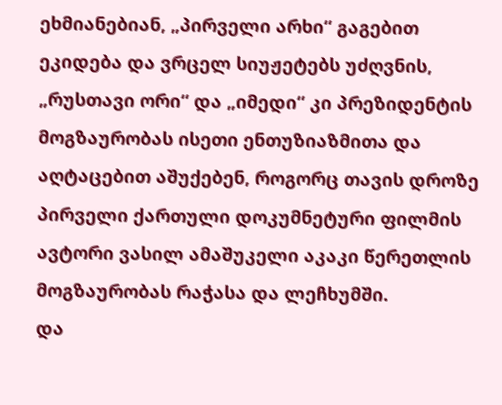ეხმიანებიან, „პირველი არხი“ გაგებით ეკიდება და ვრცელ სიუჟეტებს უძღვნის, „რუსთავი ორი“ და „იმედი“ კი პრეზიდენტის მოგზაურობას ისეთი ენთუზიაზმითა და აღტაცებით აშუქებენ, როგორც თავის დროზე პირველი ქართული დოკუმნეტური ფილმის ავტორი ვასილ ამაშუკელი აკაკი წერეთლის მოგზაურობას რაჭასა და ლეჩხუმში.
და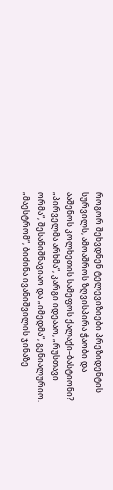როგორ შეხვდნენ ტელევიზიები პრეზიდენტის სურვილს, ამოაშროს ზღვისპირა ჭაობი და ააშენოს კოლხეთის სამეფოს ქალაქი–ბასტიონი?
„პირველმა არხმა“, კარგი იდეააო, „რუსთავი ორმა“, შესანიშნავიაო და „იმედმა“, გენიალურიო. „მაესტრომ“, ბიძინა ივანიშვილის ჯინაზე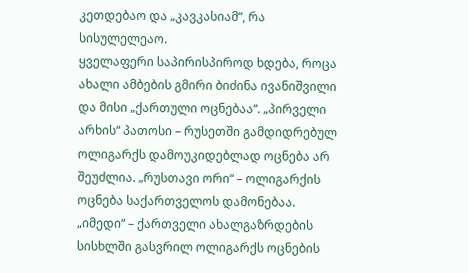კეთდებაო და „კავკასიამ“, რა სისულელეაო.
ყველაფერი საპირისპიროდ ხდება, როცა ახალი ამბების გმირი ბიძინა ივანიშვილი და მისი „ქართული ოცნებაა“. „პირველი არხის“ პათოსი – რუსეთში გამდიდრებულ ოლიგარქს დამოუკიდებლად ოცნება არ შეუძლია. „რუსთავი ორი“ – ოლიგარქის ოცნება საქართველოს დამონებაა. „იმედი“ – ქართველი ახალგაზრდების სისხლში გასვრილ ოლიგარქს ოცნების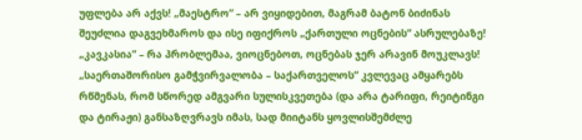უფლება არ აქვს! „მაესტრო“ – არ ვიყიდებით, მაგრამ ბატონ ბიძინას შეუძლია დაგვეხმაროს და ისე იფიქროს „ქართული ოცნების“ ასრულებაზე! „კავკასია“ – რა პრობლემაა, ვიოცნებოთ, ოცნებას ჯერ არავინ მოუკლავს!
„საერთაშორისო გამჭვირვალობა – საქართველოს“ კვლევაც ამყარებს რწმენას, რომ სწორედ ამგვარი სულისკვეთება (და არა ტარიფი, რეიტინგი და ტირაჟი) განსაზღვრავს იმას, სად მიიტანს ყოვლისშემძლე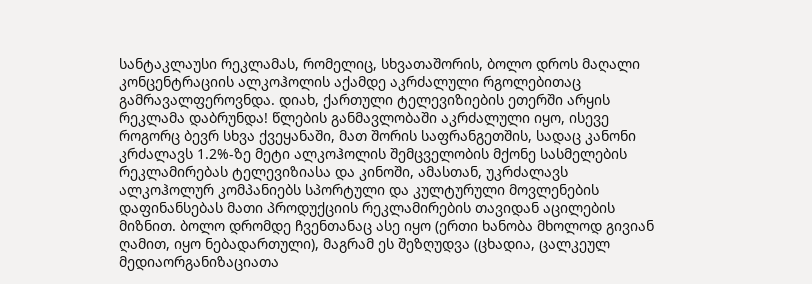სანტაკლაუსი რეკლამას, რომელიც, სხვათაშორის, ბოლო დროს მაღალი კონცენტრაციის ალკოჰოლის აქამდე აკრძალული რგოლებითაც გამრავალფეროვნდა. დიახ, ქართული ტელევიზიების ეთერში არყის რეკლამა დაბრუნდა! წლების განმავლობაში აკრძალული იყო, ისევე როგორც ბევრ სხვა ქვეყანაში, მათ შორის საფრანგეთშის, სადაც კანონი კრძალავს 1.2%-ზე მეტი ალკოჰოლის შემცველობის მქონე სასმელების რეკლამირებას ტელევიზიასა და კინოში, ამასთან, უკრძალავს ალკოჰოლურ კომპანიებს სპორტული და კულტურული მოვლენების დაფინანსებას მათი პროდუქციის რეკლამირების თავიდან აცილების მიზნით. ბოლო დრომდე ჩვენთანაც ასე იყო (ერთი ხანობა მხოლოდ გივიან ღამით, იყო ნებადართული), მაგრამ ეს შეზღუდვა (ცხადია, ცალკეულ მედიაორგანიზაციათა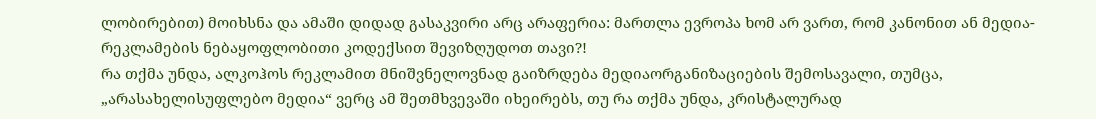ლობირებით) მოიხსნა და ამაში დიდად გასაკვირი არც არაფერია: მართლა ევროპა ხომ არ ვართ, რომ კანონით ან მედია-რეკლამების ნებაყოფლობითი კოდექსით შევიზღუდოთ თავი?!
რა თქმა უნდა, ალკოჰოს რეკლამით მნიშვნელოვნად გაიზრდება მედიაორგანიზაციების შემოსავალი, თუმცა, „არასახელისუფლებო მედია“ ვერც ამ შეთმხვევაში იხეირებს, თუ რა თქმა უნდა, კრისტალურად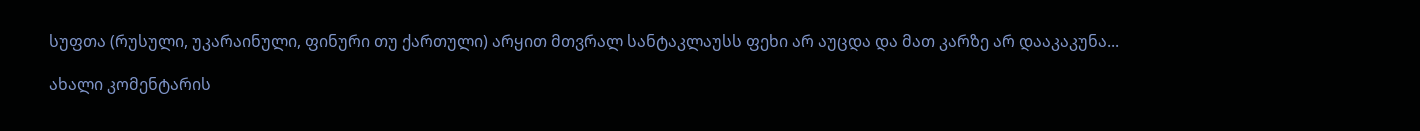სუფთა (რუსული, უკარაინული, ფინური თუ ქართული) არყით მთვრალ სანტაკლაუსს ფეხი არ აუცდა და მათ კარზე არ დააკაკუნა...

ახალი კომენტარის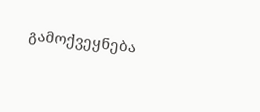გამოქვეყნება